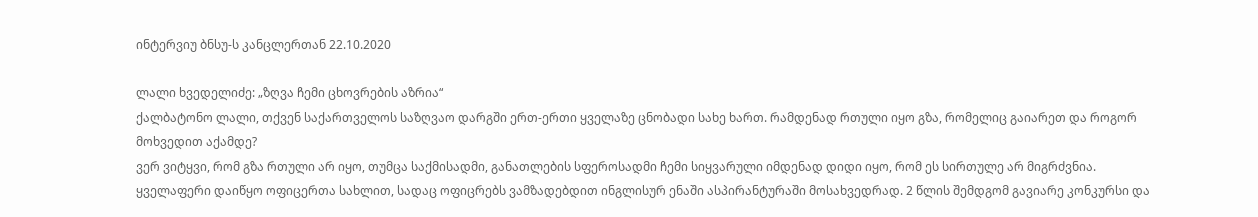ინტერვიუ ბნსუ-ს კანცლერთან 22.10.2020

ლალი ხვედელიძე: „ზღვა ჩემი ცხოვრების აზრია“
ქალბატონო ლალი, თქვენ საქართველოს საზღვაო დარგში ერთ-ერთი ყველაზე ცნობადი სახე ხართ. რამდენად რთული იყო გზა, რომელიც გაიარეთ და როგორ მოხვედით აქამდე?
ვერ ვიტყვი, რომ გზა რთული არ იყო, თუმცა საქმისადმი, განათლების სფეროსადმი ჩემი სიყვარული იმდენად დიდი იყო, რომ ეს სირთულე არ მიგრძვნია. ყველაფერი დაიწყო ოფიცერთა სახლით, სადაც ოფიცრებს ვამზადებდით ინგლისურ ენაში ასპირანტურაში მოსახვედრად. 2 წლის შემდგომ გავიარე კონკურსი და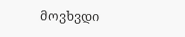მოვხვდი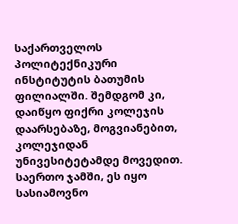საქართველოს პოლიტექნიკური ინსტიტუტის ბათუმის ფილიალში. შემდგომ კი, დაიწყო ფიქრი კოლეჯის დაარსებაზე, მოგვიანებით, კოლეჯიდან უნივესიტეტამდე მოვედით. საერთო ჯამში, ეს იყო სასიამოვნო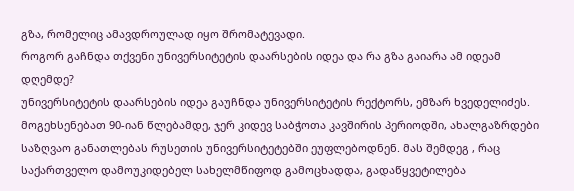გზა, რომელიც ამავდროულად იყო შრომატევადი.
როგორ გაჩნდა თქვენი უნივერსიტეტის დაარსების იდეა და რა გზა გაიარა ამ იდეამ დღემდე?
უნივერსიტეტის დაარსების იდეა გაუჩნდა უნივერსიტეტის რექტორს, ემზარ ხვედელიძეს. მოგეხსენებათ 90-იან წლებამდე, ჯერ კიდევ საბჭოთა კავშირის პერიოდში, ახალგაზრდები საზღვაო განათლებას რუსეთის უნივერსიტეტებში ეუფლებოდნენ. მას შემდეგ , რაც საქართველო დამოუკიდებელ სახელმწიფოდ გამოცხადდა, გადაწყვეტილება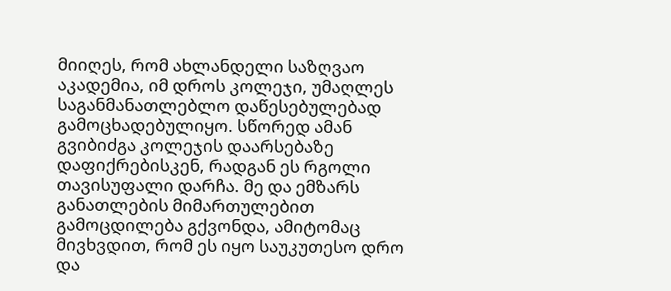მიიღეს, რომ ახლანდელი საზღვაო აკადემია, იმ დროს კოლეჯი, უმაღლეს საგანმანათლებლო დაწესებულებად გამოცხადებულიყო. სწორედ ამან გვიბიძგა კოლეჯის დაარსებაზე დაფიქრებისკენ, რადგან ეს რგოლი თავისუფალი დარჩა. მე და ემზარს განათლების მიმართულებით გამოცდილება გქვონდა, ამიტომაც მივხვდით, რომ ეს იყო საუკუთესო დრო და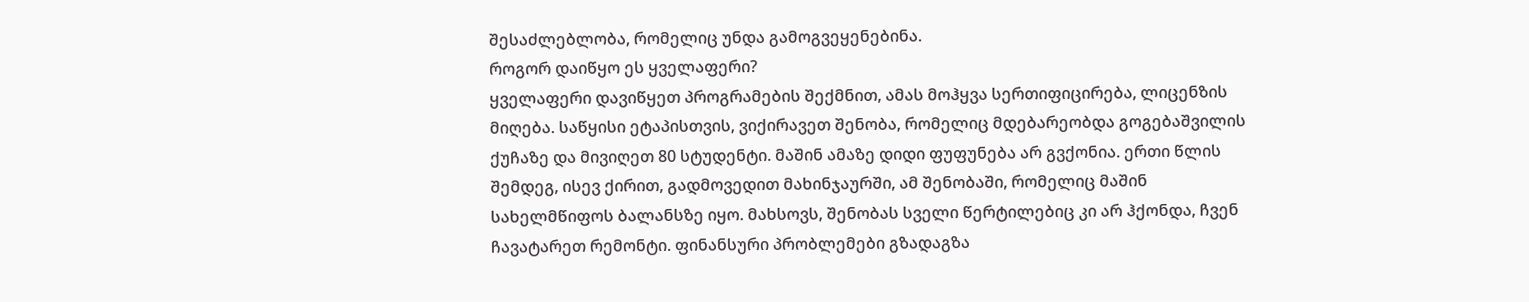შესაძლებლობა, რომელიც უნდა გამოგვეყენებინა.
როგორ დაიწყო ეს ყველაფერი?
ყველაფერი დავიწყეთ პროგრამების შექმნით, ამას მოჰყვა სერთიფიცირება, ლიცენზის მიღება. საწყისი ეტაპისთვის, ვიქირავეთ შენობა, რომელიც მდებარეობდა გოგებაშვილის ქუჩაზე და მივიღეთ 80 სტუდენტი. მაშინ ამაზე დიდი ფუფუნება არ გვქონია. ერთი წლის შემდეგ, ისევ ქირით, გადმოვედით მახინჯაურში, ამ შენობაში, რომელიც მაშინ სახელმწიფოს ბალანსზე იყო. მახსოვს, შენობას სველი წერტილებიც კი არ ჰქონდა, ჩვენ ჩავატარეთ რემონტი. ფინანსური პრობლემები გზადაგზა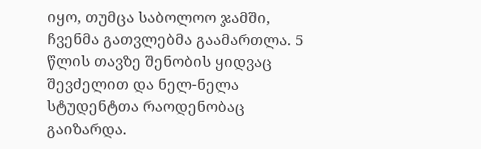იყო, თუმცა საბოლოო ჯამში, ჩვენმა გათვლებმა გაამართლა. 5 წლის თავზე შენობის ყიდვაც შევძელით და ნელ-ნელა სტუდენტთა რაოდენობაც გაიზარდა.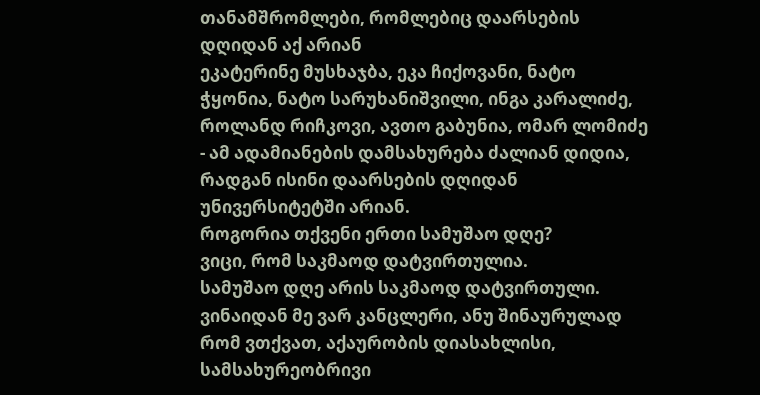თანამშრომლები, რომლებიც დაარსების დღიდან აქ არიან
ეკატერინე მუსხაჯბა, ეკა ჩიქოვანი, ნატო ჭყონია, ნატო სარუხანიშვილი, ინგა კარალიძე, როლანდ რიჩკოვი, ავთო გაბუნია, ომარ ლომიძე - ამ ადამიანების დამსახურება ძალიან დიდია, რადგან ისინი დაარსების დღიდან უნივერსიტეტში არიან.
როგორია თქვენი ერთი სამუშაო დღე?
ვიცი, რომ საკმაოდ დატვირთულია.
სამუშაო დღე არის საკმაოდ დატვირთული. ვინაიდან მე ვარ კანცლერი, ანუ შინაურულად რომ ვთქვათ, აქაურობის დიასახლისი, სამსახურეობრივი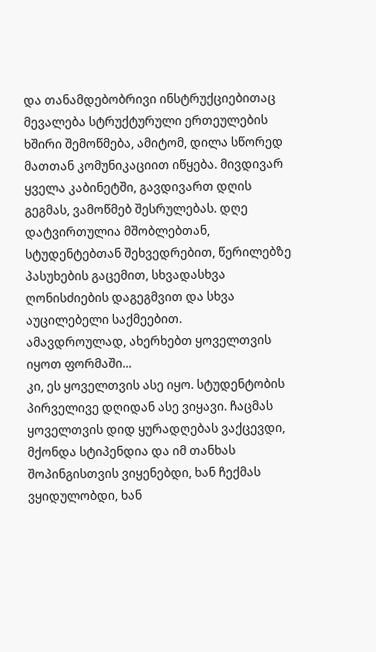და თანამდებობრივი ინსტრუქციებითაც მევალება სტრუქტურული ერთეულების ხშირი შემოწმება, ამიტომ, დილა სწორედ მათთან კომუნიკაციით იწყება. მივდივარ ყველა კაბინეტში, გავდივართ დღის გეგმას, ვამოწმებ შესრულებას. დღე დატვირთულია მშობლებთან, სტუდენტებთან შეხვედრებით, წერილებზე პასუხების გაცემით, სხვადასხვა ღონისძიების დაგეგმვით და სხვა აუცილებელი საქმეებით.
ამავდროულად, ახერხებთ ყოველთვის იყოთ ფორმაში...
კი, ეს ყოველთვის ასე იყო. სტუდენტობის პირველივე დღიდან ასე ვიყავი. ჩაცმას ყოველთვის დიდ ყურადღებას ვაქცევდი, მქონდა სტიპენდია და იმ თანხას შოპინგისთვის ვიყენებდი, ხან ჩექმას ვყიდულობდი, ხან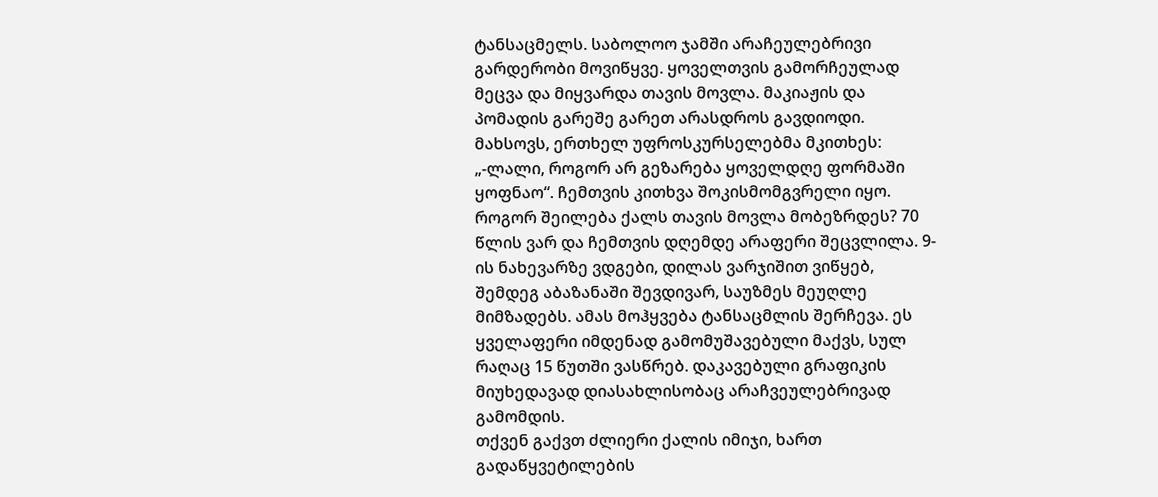ტანსაცმელს. საბოლოო ჯამში არაჩეულებრივი გარდერობი მოვიწყვე. ყოველთვის გამორჩეულად მეცვა და მიყვარდა თავის მოვლა. მაკიაჟის და პომადის გარეშე გარეთ არასდროს გავდიოდი. მახსოვს, ერთხელ უფროსკურსელებმა მკითხეს: „-ლალი, როგორ არ გეზარება ყოველდღე ფორმაში ყოფნაო“. ჩემთვის კითხვა შოკისმომგვრელი იყო. როგორ შეილება ქალს თავის მოვლა მობეზრდეს? 70 წლის ვარ და ჩემთვის დღემდე არაფერი შეცვლილა. 9-ის ნახევარზე ვდგები, დილას ვარჯიშით ვიწყებ, შემდეგ აბაზანაში შევდივარ, საუზმეს მეუღლე მიმზადებს. ამას მოჰყვება ტანსაცმლის შერჩევა. ეს ყველაფერი იმდენად გამომუშავებული მაქვს, სულ რაღაც 15 წუთში ვასწრებ. დაკავებული გრაფიკის მიუხედავად დიასახლისობაც არაჩვეულებრივად გამომდის.
თქვენ გაქვთ ძლიერი ქალის იმიჯი, ხართ გადაწყვეტილების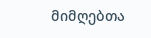მიმღებთა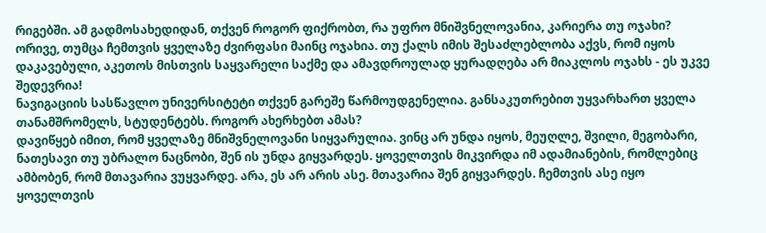რიგებში. ამ გადმოსახედიდან, თქვენ როგორ ფიქრობთ, რა უფრო მნიშვნელოვანია, კარიერა თუ ოჯახი?
ორივე, თუმცა ჩემთვის ყველაზე ძვირფასი მაინც ოჯახია. თუ ქალს იმის შესაძლებლობა აქვს, რომ იყოს დაკავებული, აკეთოს მისთვის საყვარელი საქმე და ამავდროულად ყურადღება არ მიაკლოს ოჯახს - ეს უკვე შედევრია!
ნავიგაციის სასწავლო უნივერსიტეტი თქვენ გარეშე წარმოუდგენელია. განსაკუთრებით უყვარხართ ყველა თანამშრომელს, სტუდენტებს. როგორ ახერხებთ ამას?
დავიწყებ იმით, რომ ყველაზე მნიშვნელოვანი სიყვარულია. ვინც არ უნდა იყოს, მეუღლე, შვილი, მეგობარი, ნათესავი თუ უბრალო ნაცნობი, შენ ის უნდა გიყვარდეს. ყოველთვის მიკვირდა იმ ადამიანების, რომლებიც ამბობენ, რომ მთავარია ვუყვარდე. არა, ეს არ არის ასე. მთავარია შენ გიყვარდეს. ჩემთვის ასე იყო ყოველთვის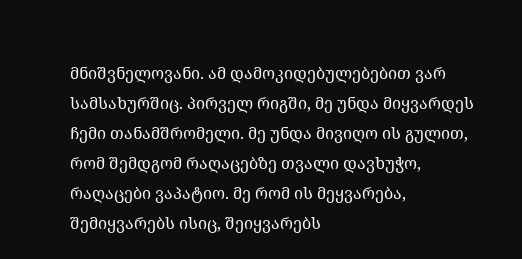მნიშვნელოვანი. ამ დამოკიდებულებებით ვარ სამსახურშიც. პირველ რიგში, მე უნდა მიყვარდეს ჩემი თანამშრომელი. მე უნდა მივიღო ის გულით, რომ შემდგომ რაღაცებზე თვალი დავხუჭო, რაღაცები ვაპატიო. მე რომ ის მეყვარება, შემიყვარებს ისიც, შეიყვარებს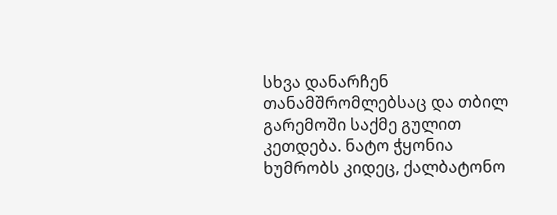სხვა დანარჩენ თანამშრომლებსაც და თბილ გარემოში საქმე გულით კეთდება. ნატო ჭყონია ხუმრობს კიდეც, ქალბატონო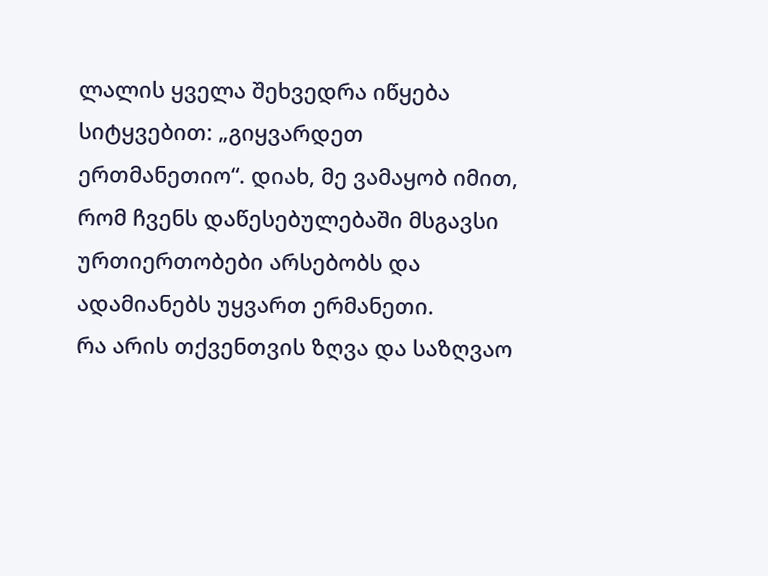ლალის ყველა შეხვედრა იწყება სიტყვებით: „გიყვარდეთ ერთმანეთიო“. დიახ, მე ვამაყობ იმით, რომ ჩვენს დაწესებულებაში მსგავსი ურთიერთობები არსებობს და ადამიანებს უყვართ ერმანეთი.
რა არის თქვენთვის ზღვა და საზღვაო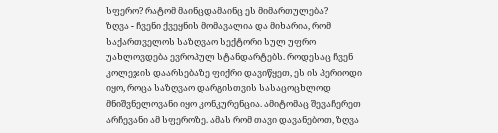სფერო? რატომ მაინცდამაინც ეს მიმართულება?
ზღვა - ჩვენი ქვეყნის მომავალია და მიხარია, რომ საქართველოს საზღვაო სექტორი სულ უფრო უახლოვდება ევროპულ სტანდარტებს. როდესაც ჩვენ კოლეჯის დაარსებაზე ფიქრი დავიწყეთ, ეს ის პერიოდი იყო, როცა საზღვაო დარგისთვის სასაცოცხლოდ მნიშვნელოვანი იყო კონკურენცია. ამიტომაც შევაჩერეთ არჩევანი ამ სფეროზე. ამას რომ თავი დავანებოთ, ზღვა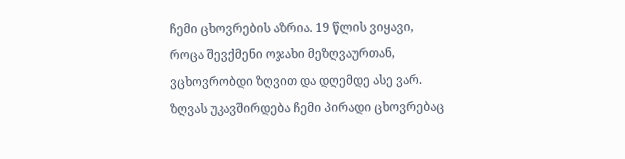ჩემი ცხოვრების აზრია. 19 წლის ვიყავი, როცა შევქმენი ოჯახი მეზღვაურთან, ვცხოვრობდი ზღვით და დღემდე ასე ვარ. ზღვას უკავშირდება ჩემი პირადი ცხოვრებაც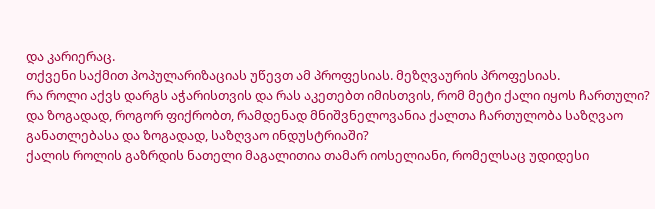და კარიერაც.
თქვენი საქმით პოპულარიზაციას უწევთ ამ პროფესიას. მეზღვაურის პროფესიას.
რა როლი აქვს დარგს აჭარისთვის და რას აკეთებთ იმისთვის, რომ მეტი ქალი იყოს ჩართული? და ზოგადად, როგორ ფიქრობთ, რამდენად მნიშვნელოვანია ქალთა ჩართულობა საზღვაო განათლებასა და ზოგადად, საზღვაო ინდუსტრიაში?
ქალის როლის გაზრდის ნათელი მაგალითია თამარ იოსელიანი, რომელსაც უდიდესი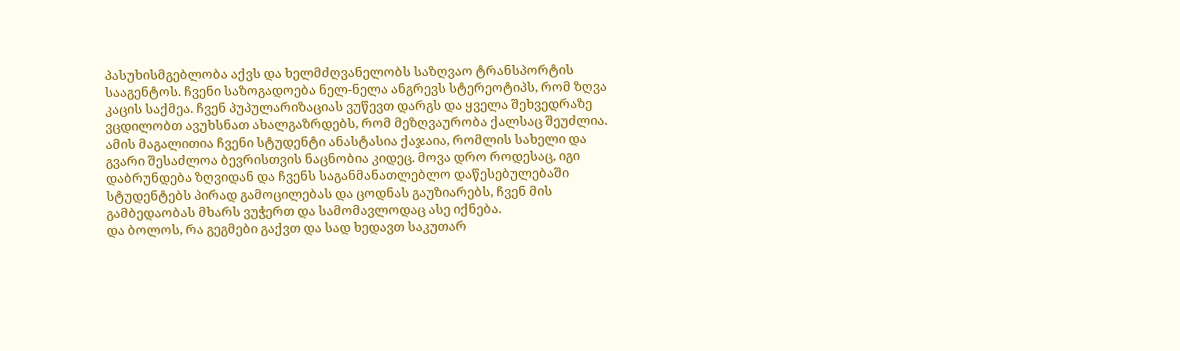პასუხისმგებლობა აქვს და ხელმძღვანელობს საზღვაო ტრანსპორტის სააგენტოს. ჩვენი საზოგადოება ნელ-ნელა ანგრევს სტერეოტიპს, რომ ზღვა კაცის საქმეა. ჩვენ პუპულარიზაციას ვუწევთ დარგს და ყველა შეხვედრაზე ვცდილობთ ავუხსნათ ახალგაზრდებს, რომ მეზღვაურობა ქალსაც შეუძლია. ამის მაგალითია ჩვენი სტუდენტი ანასტასია ქაჯაია, რომლის სახელი და გვარი შესაძლოა ბევრისთვის ნაცნობია კიდეც. მოვა დრო როდესაც, იგი დაბრუნდება ზღვიდან და ჩვენს საგანმანათლებლო დაწესებულებაში სტუდენტებს პირად გამოცილებას და ცოდნას გაუზიარებს, ჩვენ მის გამბედაობას მხარს ვუჭერთ და სამომავლოდაც ასე იქნება.
და ბოლოს, რა გეგმები გაქვთ და სად ხედავთ საკუთარ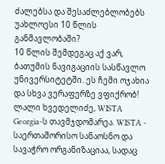ძალებსა და შესაძლებლობებს უახლოესი 10 წლის განმავლობაში?
10 წლის შემდეგაც აქ ვარ, ბათუმის ნავიგაციის სასწავლო უნივერსიტეტში. ეს ჩემი ოჯახია და სხვა ვერაფერზე ვფიქრობ!
ლალი ხვედელიძე, WISTA Georgia-ს თავმჯდომარეა. WISTA - საერთაშორისო სანაოსნო და სავაჭრო ორგანიზაციაა, სადაც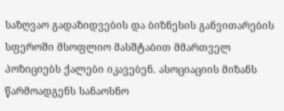საზღვაო გადაზიდვების და ბიზნესის განვითარების სფეროში მსოფლიო მასშტაბით მმართველ პოზიციებს ქალები იკავებენ. ასოციაციის მიზანს წარმოადგენს სანაოსნო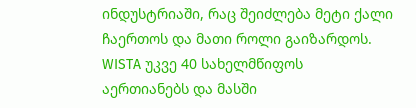ინდუსტრიაში, რაც შეიძლება მეტი ქალი ჩაერთოს და მათი როლი გაიზარდოს. WISTA უკვე 40 სახელმწიფოს აერთიანებს და მასში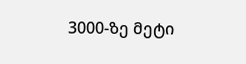3000-ზე მეტი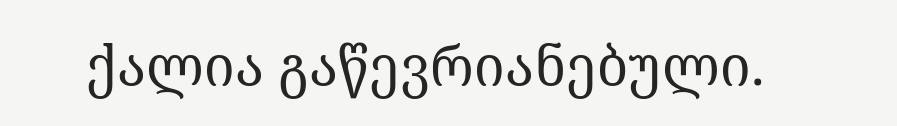ქალია გაწევრიანებული.